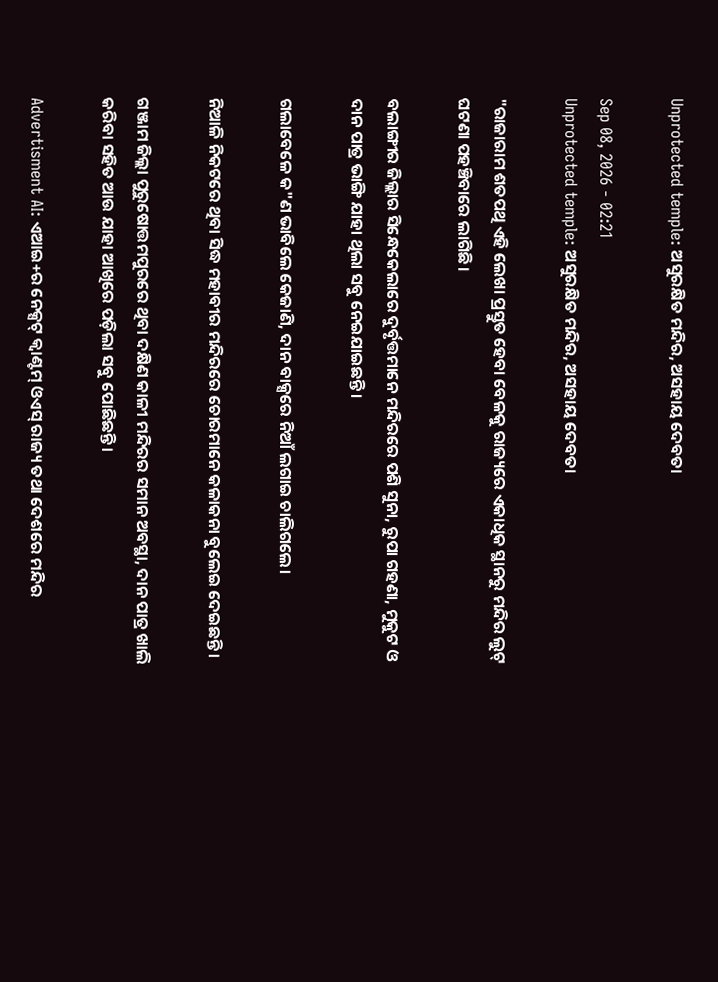Unprotected temple: ଅସୁରକ୍ଷିତ ମନ୍ଦିର, ଅସହାୟ ଦେବତା

Sep 08, 2026 - 02:21
Unprotected temple: ଅସୁରକ୍ଷିତ ମନ୍ଦିର, ଅସହାୟ ଦେବତା

"ରାଜାରାମ ଶତପଥି ଏହି ଲେଖା ପ୍ରସ୍ତୁତ ହେବା ବେଳକୁ ରାଜ୍ୟରେ ଏକାଧିକ ସ୍ଥାନରୁ ମନ୍ଦିର ଲୁଟ୍‌ ଘଟଣା ପହଞ୍ଚିବାରେ ଲାଗିଛି।

ବଲାଙ୍ଗୀର ଜିଲ୍ଲାର ସିନ୍ଧେକେଲାରେ ଦୁର୍ବୃତ୍ତମାନେ ମନ୍ଦିରରେ ପଶି ସୁନା, ରୁପା ଗହଣା, ମୁକୁଟ ଓ ଦାନ ପାତ୍ର ଭାଙ୍ଗି ଯାହା ଥିଲା ସବୁ ନେଇଯାଇଛନ୍ତି।

ଗଲାବେଳେ କ"ଣ ଭାବିଲେ କେଜାଣି, ଦାନ ବାକ୍ସରେ ନିଆଁ ଲଗାଇ ଚାଲିଗଲେ।

ନିଆଳି ନିକଟରେ ଥିବା ସିଦ୍ଧ ମହାବୀର ମନ୍ଦିରରେ ଚୋରମାନେ କଳାକନା ବୁଲେଇ ଦେଇଛନ୍ତି।

ଗଞ୍ଜାମ ଜିଲ୍ଲା ପୁରୁଷୋତ୍ତମପୁରରେ ଥିବା ଦକ୍ଷିଣ କାଳୀ ମନ୍ଦିରର ସମାନ ଅବସ୍ଥା, ଦାନ ପାତ୍ର ଖାଲି କରିବା ସହିତ ଆଉ ଯାହା ଆଖିରେ ପଡ଼ିଲା ସବୁ ପୋଛିଛନ୍ତି।

Advertisment AI: ଏଆଇ+ର ନେକ୍ସଟ୍‌ କ୍ବାଣ୍ଟମ୍‌ ଓଏସ୍‌ ରାଜ୍ୟ ତଥା ଦେଶରେ ମନ୍ଦିର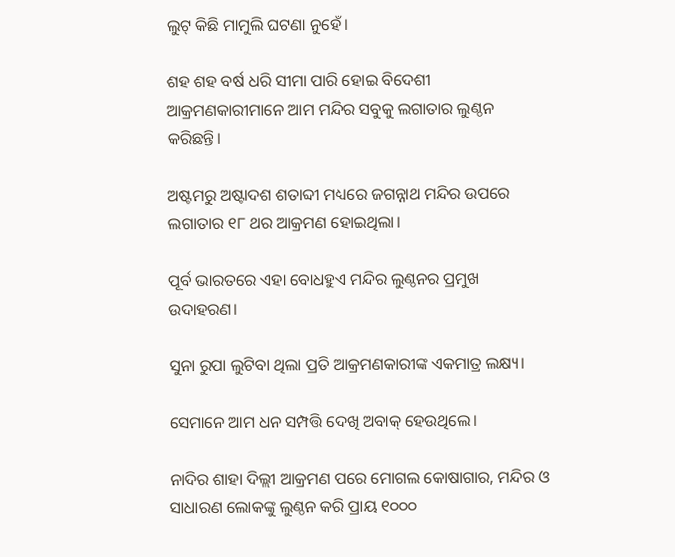ଲୁଟ୍‌ କିଛି ମାମୁଲି ଘଟଣା ନୁହେଁ।

ଶହ ଶହ ବର୍ଷ ଧରି ସୀମା ପାରି ହୋଇ ବିଦେଶୀ ଆକ୍ରମଣକାରୀମାନେ ଆମ ମନ୍ଦିର ସବୁକୁ ଲଗାତାର ଲୁଣ୍ଠନ କରିଛନ୍ତି।

ଅଷ୍ଟମରୁ ଅଷ୍ଟାଦଶ ଶତାବ୍ଦୀ ମଧ୍ୟରେ ଜଗନ୍ନାଥ ମନ୍ଦିର ଉପରେ ଲଗାତାର ୧୮ ଥର ଆକ୍ରମଣ ହୋଇଥିଲା।

ପୂର୍ବ ଭାରତରେ ଏହା ବୋଧହୁଏ ମନ୍ଦିର ଲୁଣ୍ଠନର ପ୍ରମୁଖ ଉଦାହରଣ।

ସୁନା ରୁପା ଲୁଟିବା ଥିଲା ପ୍ରତି ଆକ୍ରମଣକାରୀଙ୍କ ଏକମାତ୍ର ଲକ୍ଷ୍ୟ।

ସେମାନେ ଆମ ଧନ ସମ୍ପତ୍ତି ଦେଖି ଅବାକ୍‌ ହେଉଥିଲେ।

ନାଦିର ଶାହା ଦିଲ୍ଲୀ ଆକ୍ରମଣ ପରେ ମୋଗଲ କୋଷାଗାର, ମନ୍ଦିର ଓ ସାଧାରଣ ଲୋକଙ୍କୁ ଲୁଣ୍ଠନ କରି ପ୍ରାୟ ୧୦୦୦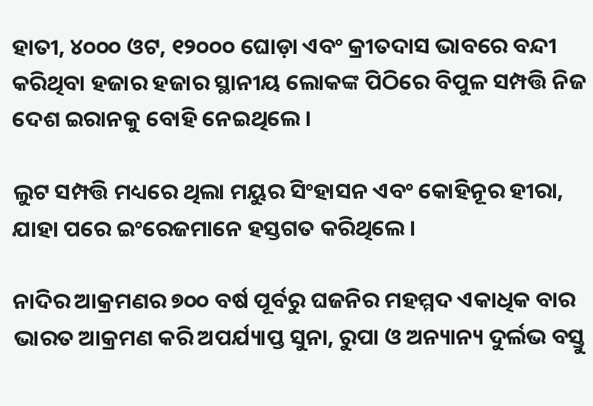ହାତୀ, ୪୦୦୦ ଓଟ, ୧୨୦୦୦ ଘୋଡ଼ା ଏବଂ କ୍ରୀତଦାସ ଭାବରେ ବନ୍ଦୀ କରିଥିବା ହଜାର ହଜାର ସ୍ଥାନୀୟ ଲୋକଙ୍କ ପିଠିରେ ବିପୁଳ ସମ୍ପତ୍ତି ନିଜ ଦେଶ ଇରାନକୁ ବୋହି ନେଇଥିଲେ।

ଲୁଟ ସମ୍ପତ୍ତି ମଧ୍ୟରେ ଥିଲା ମୟୁର ସିଂହାସନ ଏବଂ କୋହିନୂର ହୀରା, ଯାହା ପରେ ଇଂରେଜମାନେ ହସ୍ତଗତ କରିଥିଲେ।

ନାଦିର ଆକ୍ରମଣର ୭୦୦ ବର୍ଷ ପୂର୍ବରୁ ଘଜନିର ମହମ୍ମଦ ଏକାଧିକ ବାର ଭାରତ ଆକ୍ରମଣ କରି ଅପର୍ଯ୍ୟାପ୍ତ ସୁନା, ରୁପା ଓ ଅନ୍ୟାନ୍ୟ ଦୁର୍ଲଭ ବସ୍ତୁ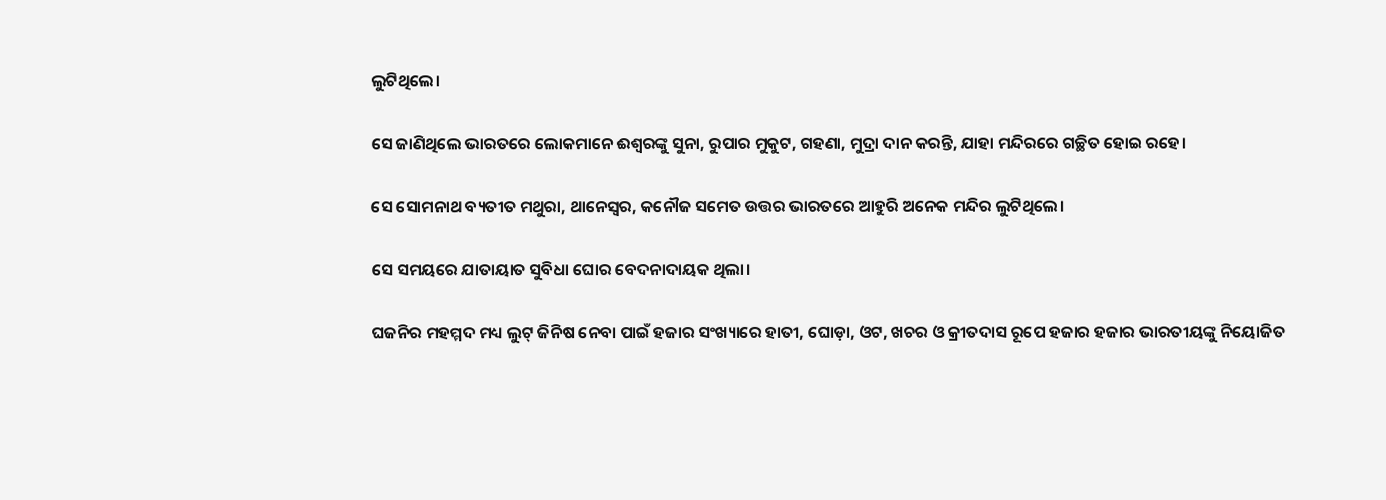ଲୁଟିଥିଲେ।

ସେ ଜାଣିଥିଲେ ଭାରତରେ ଲୋକମାନେ ଈଶ୍ୱରଙ୍କୁ ସୁନା, ରୁପାର ମୁକୁଟ, ଗହଣା, ମୁଦ୍ରା ଦାନ କରନ୍ତି, ଯାହା ମନ୍ଦିରରେ ଗଚ୍ଛିତ ହୋଇ ରହେ।

ସେ ସୋମନାଥ ବ୍ୟତୀତ ମଥୁରା, ଥାନେସ୍ୱର, କନୌଜ ସମେତ ଉତ୍ତର ଭାରତରେ ଆହୁରି ଅନେକ ମନ୍ଦିର ଲୁଟିଥିଲେ।

ସେ ସମୟରେ ଯାତାୟାତ ସୁବିଧା ଘୋର ବେଦନାଦାୟକ ଥିଲା।

ଘଜନିର ମହମ୍ମଦ ମଧ୍ୟ ଲୁଟ୍‌ ଜିନିଷ ନେବା ପାଇଁ ହଜାର ସଂଖ୍ୟାରେ ହାତୀ, ଘୋଡ଼ା, ଓଟ, ଖଚର ଓ କ୍ରୀତଦାସ ରୂପେ ହଜାର ହଜାର ଭାରତୀୟଙ୍କୁ ନିୟୋଜିତ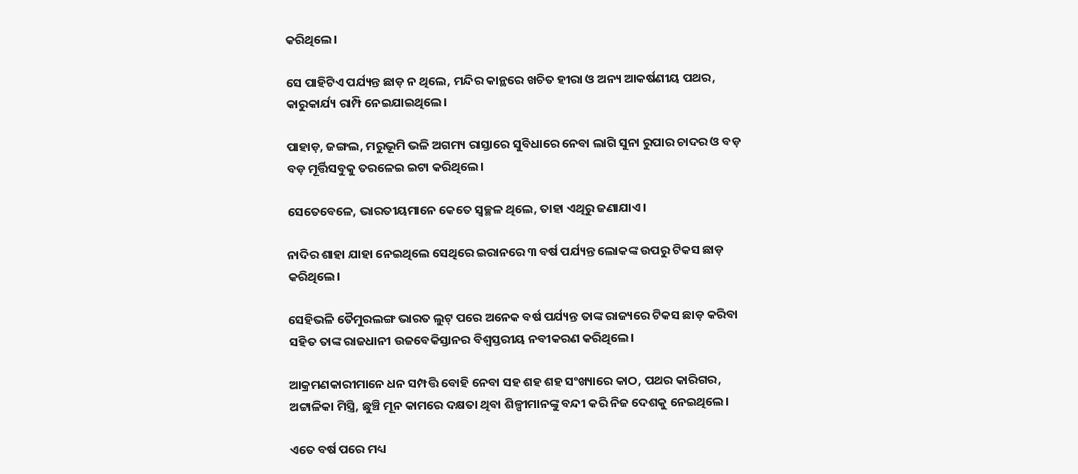କରିଥିଲେ।

ସେ ପାହିଟିଏ ପର୍ଯ୍ୟନ୍ତ ଛାଡ଼ ନ ଥିଲେ, ମନ୍ଦିର କାନ୍ଥରେ ଖଚିତ ହୀରା ଓ ଅନ୍ୟ ଆକର୍ଷଣୀୟ ପଥର, କାରୁକାର୍ଯ୍ୟ ରାମ୍ପି ନେଇଯାଇଥିଲେ।

ପାହାଡ଼, ଜଙ୍ଗଲ, ମରୁଭୂମି ଭଳି ଅଗମ୍ୟ ରାସ୍ତାରେ ସୁବିଧାରେ ନେବା ଲାଗି ସୁନା ରୁପାର ଚାଦର ଓ ବଡ଼ ବଡ଼ ମୂର୍ତ୍ତିସବୁକୁ ତରଳେଇ ଇଟା କରିଥିଲେ।

ସେତେବେଳେ, ଭାରତୀୟମାନେ କେତେ ସ୍ୱଚ୍ଛଳ ଥିଲେ, ତାହା ଏଥିରୁ ଜଣାଯାଏ।

ନାଦିର ଶାହା ଯାହା ନେଇଥିଲେ ସେଥିରେ ଇରାନରେ ୩ ବର୍ଷ ପର୍ଯ୍ୟନ୍ତ ଲୋକଙ୍କ ଉପରୁ ଟିକସ ଛାଡ଼ କରିଥିଲେ।

ସେହିଭଳି ତୈମୁରଲଙ୍ଗ ଭାରତ ଲୁଟ୍‌ ପରେ ଅନେକ ବର୍ଷ ପର୍ଯ୍ୟନ୍ତ ତାଙ୍କ ରାଜ୍ୟରେ ଟିକସ ଛାଡ଼ କରିବା ସହିତ ତାଙ୍କ ରାଜଧାନୀ ଉଜବେକିସ୍ତାନର ବିଶ୍ୱସ୍ତରୀୟ ନବୀକରଣ କରିଥିଲେ।

ଆକ୍ରମଣକାରୀମାନେ ଧନ ସମ୍ପତ୍ତି ବୋହି ନେବା ସହ ଶହ ଶହ ସଂଖ୍ୟାରେ କାଠ, ପଥର କାରିଗର, ଅଟ୍ଟାଳିକା ମିସ୍ତ୍ରି, ଛୁଞ୍ଚି ମୂନ କାମରେ ଦକ୍ଷତା ଥିବା ଶିଳ୍ପୀମାନଙ୍କୁ ବନ୍ଦୀ କରି ନିଜ ଦେଶକୁ ନେଇଥିଲେ।

ଏତେ ବର୍ଷ ପରେ ମଧ୍ୟ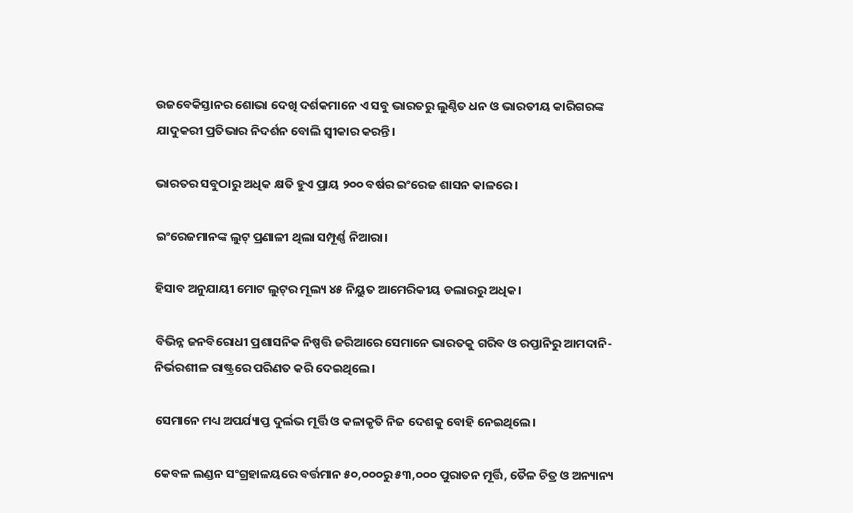ଉଜବେକିସ୍ତାନର ଶୋଭା ଦେଖି ଦର୍ଶକମାନେ ଏ ସବୁ ଭାରତରୁ ଲୁଣ୍ଠିତ ଧନ ଓ ଭାରତୀୟ କାରିଗରଙ୍କ ଯାଦୁକରୀ ପ୍ରତିଭାର ନିଦର୍ଶନ ବୋଲି ସ୍ୱୀକାର କରନ୍ତି।

ଭାରତର ସବୁଠାରୁ ଅଧିକ କ୍ଷତି ହୁଏ ପ୍ରାୟ ୨୦୦ ବର୍ଷର ଇଂରେଜ ଶାସନ କାଳରେ।

ଇଂରେଜମାନଙ୍କ ଲୁଟ୍‌ ପ୍ରଣାଳୀ ଥିଲା ସମ୍ପୂର୍ଣ୍ଣ ନିଆରା।

ହିସାବ ଅନୁଯାୟୀ ମୋଟ ଲୁଟ୍‌ର ମୂଲ୍ୟ ୪୫ ନିୟୁତ ଆମେରିକୀୟ ଡଲାରରୁ ଅଧିକ।

ବିଭିନ୍ନ ଜନବିରୋଧୀ ପ୍ରଶାସନିକ ନିଷ୍ପତ୍ତି ଜରିଆରେ ସେମାନେ ଭାରତକୁ ଗରିବ ଓ ରପ୍ତାନିରୁ ଆମଦାନି-ନିର୍ଭରଶୀଳ ରାଷ୍ଟ୍ରରେ ପରିଣତ କରି ଦେଇଥିଲେ।

ସେମାନେ ମଧ୍ୟ ଅପର୍ଯ୍ୟାପ୍ତ ଦୁର୍ଲଭ ମୂର୍ତ୍ତି ଓ କଳାକୃତି ନିଜ ଦେଶକୁ ବୋହି ନେଇଥିଲେ।

କେବଳ ଲଣ୍ଡନ ସଂଗ୍ରହାଳୟରେ ବର୍ତ୍ତମାନ ୫୦,୦୦୦ରୁ ୫୩,୦୦୦ ପୁରାତନ ମୂର୍ତ୍ତି, ତୈଳ ଚିତ୍ର ଓ ଅନ୍ୟାନ୍ୟ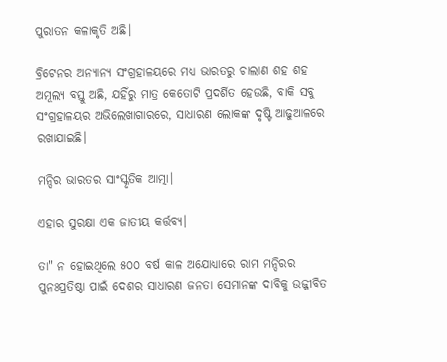ପୁରାତନ କଳାକୃତି ଅଛି।

ବ୍ରିଟେନର ଅନ୍ୟାନ୍ୟ ସଂଗ୍ରହାଳୟରେ ମଧ୍ୟ ଭାରତରୁ ଚାଲାଣ ଶହ ଶହ ଅମୂଲ୍ୟ ବସ୍ତୁ ଅଛି, ଯହିଁରୁ ମାତ୍ର କେତୋଟି ପ୍ରଦର୍ଶିତ ହେଉଛି, ବାକି ସବୁ ସଂଗ୍ରହାଳୟର ଅଭିଲେଖାଗାରରେ, ସାଧାରଣ ଲୋକଙ୍କ ଦୃଷ୍ଟି ଆଢୁଆଳରେ ରଖାଯାଇଛି।

ମନ୍ଦିର ଭାରତର ସାଂସ୍କୃତିକ ଆତ୍ମା।

ଏହାର ସୁରକ୍ଷା ଏକ ଜାତୀୟ କର୍ତ୍ତବ୍ୟ।

ତା" ନ ହୋଇଥିଲେ ୫୦୦ ବର୍ଷ କାଳ ଅଯୋଧ୍ୟାରେ ରାମ ମନ୍ଦିରର ପୁନଃପ୍ରତିଷ୍ଠା ପାଇଁ ଦେଶର ସାଧାରଣ ଜନତା ସେମାନଙ୍କ ଦାବିକୁ ଉଜ୍ଜୀବିତ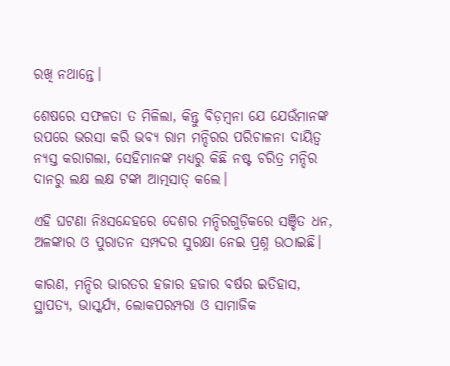ରଖି ନଥାନ୍ତେ।

ଶେଷରେ ସଫଳତା ତ ମିଳିଲା, କିନ୍ତୁ ବିଡ଼ମ୍ବନା ଯେ ଯେଉଁମାନଙ୍କ ଉପରେ ଭରସା କରି ଭବ୍ୟ ରାମ ମନ୍ଦିରର ପରିଚାଳନା ଦାୟିତ୍ୱ ନ୍ୟସ୍ତ କରାଗଲା, ସେହିମାନଙ୍କ ମଧ୍ୟରୁ କିଛି ନଷ୍ଟ ଚରିତ୍ର ମନ୍ଦିର ଦାନରୁ ଲକ୍ଷ ଲକ୍ଷ ଟଙ୍କା ଆତ୍ମସାତ୍‌ କଲେ।

ଏହି ଘଟଣା ନିଃସନ୍ଦେହରେ ଦେଶର ମନ୍ଦିରଗୁଡ଼ିକରେ ସଞ୍ଚିତ ଧନ, ଅଳଙ୍କାର ଓ ପୁରାତନ ସମ୍ପଦର ସୁରକ୍ଷା ନେଇ ପ୍ରଶ୍ନ ଉଠାଇଛି।

କାରଣ, ମନ୍ଦିର ଭାରତର ହଜାର ହଜାର ବର୍ଷର ଇତିହାସ, ସ୍ଥାପତ୍ୟ, ଭାସ୍କର୍ଯ୍ୟ, ଲୋକପରମ୍ପରା ଓ ସାମାଜିକ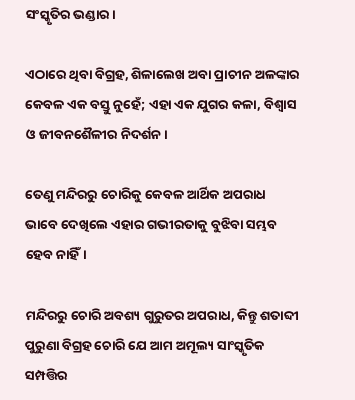ସଂସ୍କୃତିର ଭଣ୍ଡାର।

ଏଠାରେ ଥିବା ବିଗ୍ରହ, ଶିଳାଲେଖ ଅବା ପ୍ରାଚୀନ ଅଳଙ୍କାର କେବଳ ଏକ ବସ୍ତୁ ନୁହେଁ; ଏହା ଏକ ଯୁଗର କଳା, ବିଶ୍ୱାସ ଓ ଜୀବନଶୈଳୀର ନିଦର୍ଶନ।

ତେଣୁ ମନ୍ଦିରରୁ ଚୋରିକୁ କେବଳ ଆର୍ଥିକ ଅପରାଧ ଭାବେ ଦେଖିଲେ ଏହାର ଗଭୀରତାକୁ ବୁଝିବା ସମ୍ଭବ ହେବ ନାହିଁ।

ମନ୍ଦିରରୁ ଚୋରି ଅବଶ୍ୟ ଗୁରୁତର ଅପରାଧ, କିନ୍ତୁ ଶତାବ୍ଦୀ ପୁରୁଣା ବିଗ୍ରହ ଚୋରି ଯେ ଆମ ଅମୂଲ୍ୟ ସାଂସ୍କୃତିକ ସମ୍ପତ୍ତିର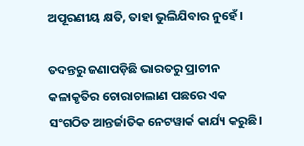ଅପୂରଣୀୟ କ୍ଷତି, ତାହା ଭୁଲିଯିବାର ନୁହେଁ।

ତଦନ୍ତରୁ ଜଣାପଡ଼ିଛି ଭାରତରୁ ପ୍ରାଚୀନ କଳାକୃତିର ଚୋରାଚାଲାଣ ପଛରେ ଏକ ସଂଗଠିତ ଆନ୍ତର୍ଜାତିକ ନେଟୱାର୍କ କାର୍ଯ୍ୟ କରୁଛି।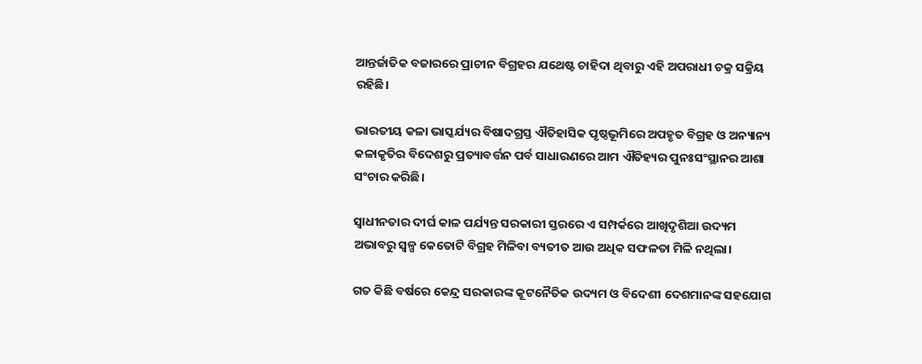ଆନ୍ତର୍ଜାତିକ ବଜାରରେ ପ୍ରାଚୀନ ବିଗ୍ରହର ଯଥେଷ୍ଟ ଚାହିଦା ଥିବାରୁ ଏହି ଅପରାଧୀ ଚକ୍ର ସକ୍ରିୟ ରହିଛି।

ଭାରତୀୟ କଳା ଭାସ୍କର୍ଯ୍ୟର ବିଷାଦଗ୍ରସ୍ତ ଐତିହାସିକ ପୃଷ୍ଠଭୂମିରେ ଅପହୃତ ବିଗ୍ରହ ଓ ଅନ୍ୟାନ୍ୟ କଳାକୃତିର ବିଦେଶରୁ ପ୍ରତ୍ୟାବର୍ତ୍ତନ ପର୍ବ ସାଧାରଣରେ ଆମ ଐତିହ୍ୟର ପୁନଃସଂସ୍ଥାନର ଆଶା ସଂଚାର କରିଛି।

ସ୍ୱାଧୀନତାର ଦୀର୍ଘ କାଳ ପର୍ଯ୍ୟନ୍ତ ସରକାରୀ ସ୍ତରରେ ଏ ସମ୍ପର୍କରେ ଆଖିଦୃଶିଆ ଉଦ୍ୟମ ଅଭାବରୁ ସ୍ୱଳ୍ପ କେତୋଟି ବିଗ୍ରହ ମିଳିବା ବ୍ୟତୀତ ଆଉ ଅଧିକ ସଫଳତା ମିଳି ନଥିଲା।

ଗତ କିଛି ବର୍ଷରେ କେନ୍ଦ୍ର ସରକାରଙ୍କ କୂଟନୈତିକ ଉଦ୍ୟମ ଓ ବିଦେଶୀ ଦେଶମାନଙ୍କ ସହଯୋଗ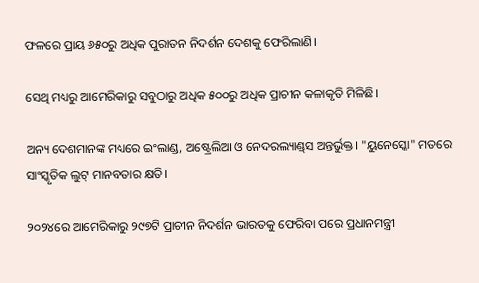ଫଳରେ ପ୍ରାୟ ୬୫୦ରୁ ଅଧିକ ପୁରାତନ ନିଦର୍ଶନ ଦେଶକୁ ଫେରିଲାଣି।

ସେଥି ମଧ୍ୟରୁ ଆମେରିକାରୁ ସବୁଠାରୁ ଅଧିକ ୫୦୦ରୁ ଅଧିକ ପ୍ରାଚୀନ କଳାକୃତି ମିଳିଛି।

ଅନ୍ୟ ଦେଶମାନଙ୍କ ମଧ୍ୟରେ ଇଂଲାଣ୍ଡ, ଅଷ୍ଟ୍ରେଲିଆ ଓ ନେଦରଲ୍ୟାଣ୍ଡ୍‌ସ ଅନ୍ତର୍ଭୁକ୍ତ। "ୟୁନେସ୍କୋ" ମତରେ ସାଂସ୍କୃତିକ ଲୁଟ୍‌ ମାନବତାର କ୍ଷତି।

୨୦୨୪ରେ ଆମେରିକାରୁ ୨୯୭ଟି ପ୍ରାଚୀନ ନିଦର୍ଶନ ଭାରତକୁ ଫେରିବା ପରେ ପ୍ରଧାନମନ୍ତ୍ରୀ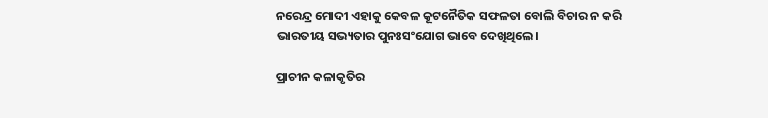ନରେନ୍ଦ୍ର ମୋଦୀ ଏହାକୁ କେବଳ କୂଟନୈତିକ ସଫଳତା ବୋଲି ବିଚାର ନ କରି ଭାରତୀୟ ସଭ୍ୟତାର ପୁନଃସଂଯୋଗ ଭାବେ ଦେଖିଥିଲେ।

ପ୍ରାଚୀନ କଳାକୃତିର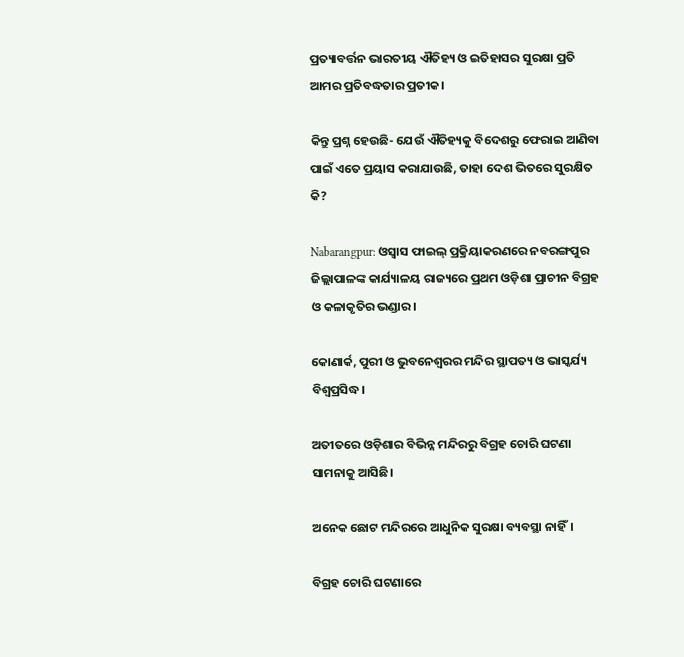ପ୍ରତ୍ୟାବର୍ତ୍ତନ ଭାରତୀୟ ଐତିହ୍ୟ ଓ ଇତିହାସର ସୁରକ୍ଷା ପ୍ରତି ଆମର ପ୍ରତିବଦ୍ଧତାର ପ୍ରତୀକ।

କିନ୍ତୁ ପ୍ରଶ୍ନ ହେଉଛି- ଯେଉଁ ଐତିହ୍ୟକୁ ବିଦେଶରୁ ଫେରାଇ ଆଣିବା ପାଇଁ ଏତେ ପ୍ରୟାସ କରାଯାଉଛି, ତାହା ଦେଶ ଭିତରେ ସୁରକ୍ଷିତ କି?

Nabarangpur: ଓସ୍ବାସ ଫାଇଲ୍ ପ୍ରକ୍ରିୟାକରଣରେ ନବରଙ୍ଗପୁର ଜିଲ୍ଲାପାଳଙ୍କ କାର୍ଯ୍ୟାଳୟ ରାଜ୍ୟରେ ପ୍ରଥମ ଓଡ଼ିଶା ପ୍ରାଚୀନ ବିଗ୍ରହ ଓ କଳାକୃତିର ଭଣ୍ଡାର।

କୋଣାର୍କ, ପୁରୀ ଓ ଭୁବନେଶ୍ୱରର ମନ୍ଦିର ସ୍ଥାପତ୍ୟ ଓ ଭାସ୍କର୍ଯ୍ୟ ବିଶ୍ୱପ୍ରସିଦ୍ଧ।

ଅତୀତରେ ଓଡ଼ିଶାର ବିଭିନ୍ନ ମନ୍ଦିରରୁ ବିଗ୍ରହ ଚୋରି ଘଟଣା ସାମନାକୁ ଆସିଛି।

ଅନେକ ଛୋଟ ମନ୍ଦିରରେ ଆଧୁନିକ ସୁରକ୍ଷା ବ୍ୟବସ୍ଥା ନାହିଁ।

ବିଗ୍ରହ ଚୋରି ଘଟଣାରେ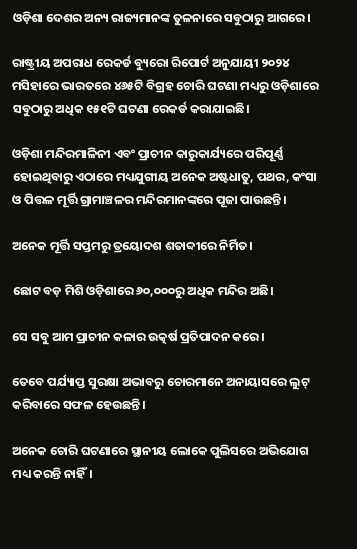ଓଡ଼ିଶା ଦେଶର ଅନ୍ୟ ରାଜ୍ୟମାନଙ୍କ ତୁଳନାରେ ସବୁଠାରୁ ଆଗରେ।

ରାଷ୍ଟ୍ରୀୟ ଅପରାଧ ରେକର୍ଡ ବ୍ୟୁରୋ ରିପୋର୍ଟ ଅନୁଯାୟୀ ୨୦୨୪ ମସିହାରେ ଭାରତରେ ୪୬୫ଟି ବିଗ୍ରହ ଚୋରି ଘଟଣା ମଧ୍ୟରୁ ଓଡ଼ିଶାରେ ସବୁଠାରୁ ଅଧିକ ୧୫୧ଟି ଘଟଣା ରେକର୍ଡ କରାଯାଇଛି।

ଓଡ଼ିଶା ମନ୍ଦିରମାଳିନୀ ଏବଂ ପ୍ରାଚୀନ କାରୁକାର୍ଯ୍ୟରେ ପରିପୂର୍ଣ୍ଣ ହୋଇଥିବାରୁ ଏଠାରେ ମଧ୍ୟଯୁଗୀୟ ଅନେକ ଅଷ୍ଟଧାତୁ, ପଥର, କଂସା ଓ ପିତ୍ତଳ ମୂର୍ତ୍ତି ଗ୍ରାମାଞ୍ଚଳର ମନ୍ଦିରମାନଙ୍କରେ ପୂଜା ପାଉଛନ୍ତି।

ଅନେକ ମୂର୍ତ୍ତି ସପ୍ତମରୁ ତ୍ରୟୋଦଶ ଶତାବ୍ଦୀରେ ନିର୍ମିତ।

ଛୋଟ ବଡ଼ ମିଶି ଓଡ଼ିଶାରେ ୬୦,୦୦୦ରୁ ଅଧିକ ମନ୍ଦିର ଅଛି।

ସେ ସବୁ ଆମ ପ୍ରାଚୀନ କଳାର ଉତ୍କର୍ଷ ପ୍ରତିପାଦନ କରେ।

ତେବେ ପର୍ଯ୍ୟାପ୍ତ ସୁରକ୍ଷା ଅଭାବରୁ ଚୋରମାନେ ଅନାୟାସରେ ଲୁଟ୍‌ କରିବାରେ ସଫଳ ହେଉଛନ୍ତି।

ଅନେକ ଚୋରି ଘଟଣାରେ ସ୍ଥାନୀୟ ଲୋକେ ପୁଲିସରେ ଅଭିଯୋଗ ମଧ୍ୟ କରନ୍ତି ନାହିଁ।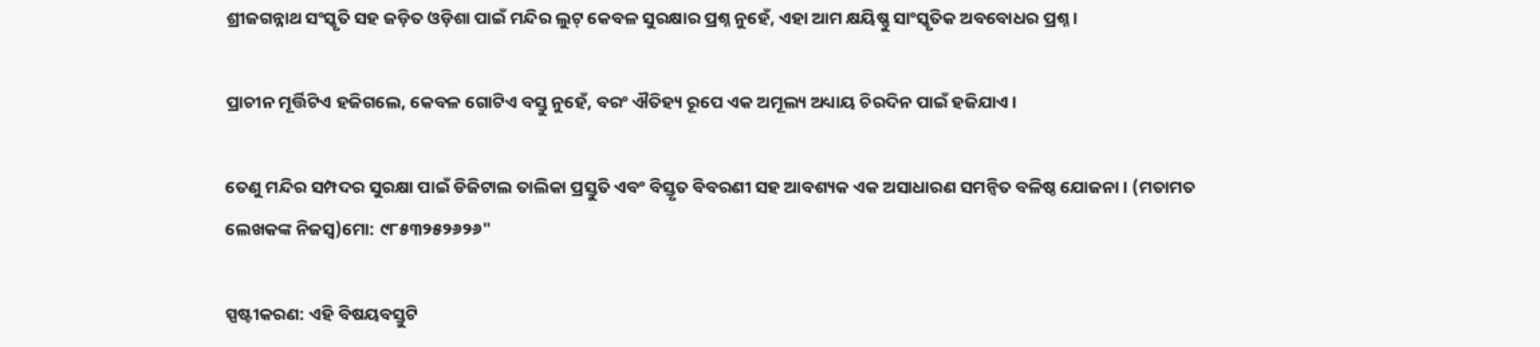ଶ୍ରୀଜଗନ୍ନାଥ ସଂସ୍କୃତି ସହ ଜଡ଼ିତ ଓଡ଼ିଶା ପାଇଁ ମନ୍ଦିର ଲୁଟ୍‌ କେବଳ ସୁରକ୍ଷାର ପ୍ରଶ୍ନ ନୁହେଁ, ଏହା ଆମ କ୍ଷୟିଷ୍ଣୁ ସାଂସ୍କୃତିକ ଅବବୋଧର ପ୍ରଶ୍ନ।

ପ୍ରାଚୀନ ମୂର୍ତ୍ତିଟିଏ ହଜିଗଲେ, କେବଳ ଗୋଟିଏ ବସ୍ତୁ ନୁହେଁ, ବରଂ ଐତିହ୍ୟ ରୂପେ ଏକ ଅମୂଲ୍ୟ ଅଧ୍ୟାୟ ଚିରଦିନ ପାଇଁ ହଜିଯାଏ।

ତେଣୁ ମନ୍ଦିର ସମ୍ପଦର ସୁରକ୍ଷା ପାଇଁ ଡିଜିଟାଲ ତାଲିକା ପ୍ରସ୍ତୁତି ଏବଂ ବିସ୍ତୃତ ବିବରଣୀ ସହ ଆବଶ୍ୟକ ଏକ ଅସାଧାରଣ ସମନ୍ୱିତ ବଳିଷ୍ଠ ଯୋଜନା। (ମତାମତ ଲେଖକଙ୍କ ନିଜସ୍ବ)ମୋ: ୯୮୫୩୨୫୨୬୨୬"

ସ୍ପଷ୍ଟୀକରଣ: ଏହି ବିଷୟବସ୍ତୁଟି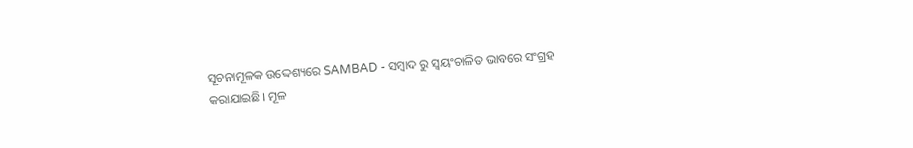ସୂଚନାମୂଳକ ଉଦ୍ଦେଶ୍ୟରେ SAMBAD - ସମ୍ବାଦ ରୁ ସ୍ୱୟଂଚାଳିତ ଭାବରେ ସଂଗ୍ରହ କରାଯାଇଛି। ମୂଳ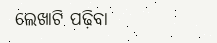ଲେଖାଟି ପଢ଼ିବା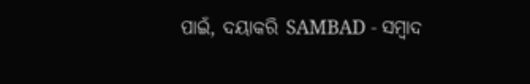ପାଇଁ, ଦୟାକରି SAMBAD - ସମ୍ବାଦ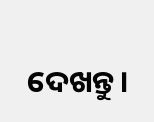ଦେଖନ୍ତୁ।